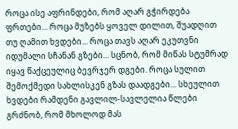როცა ისე აფრინდები, რომ აღარ გჭირდება ფრთები... როცა მუზებს ყოველ დილით, შუადღით თუ ღამით ხვდები... როცა თავს აღარ ეკუთვნი იდუმალი სჩანან გზები... სცნობ, რომ მიწას სტუმრად იყავ წაქცეულიც ბევრჯერ დგები. როცა სულით შემოქმედი სახლისკენ გზას დაადგები... სხეულით ხვდები რამდენი გავლილ-სავლელია წლები გრძნობ, რომ მხოლოდ მას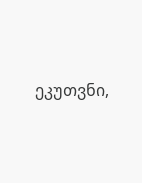ეკუთვნი,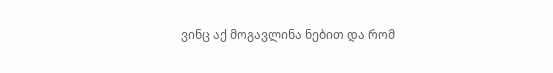ვინც აქ მოგავლინა ნებით და რომ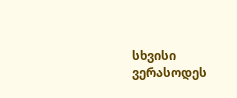სხვისი ვერასოდეს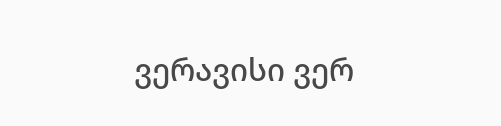ვერავისი ვერ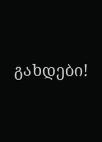გახდები!